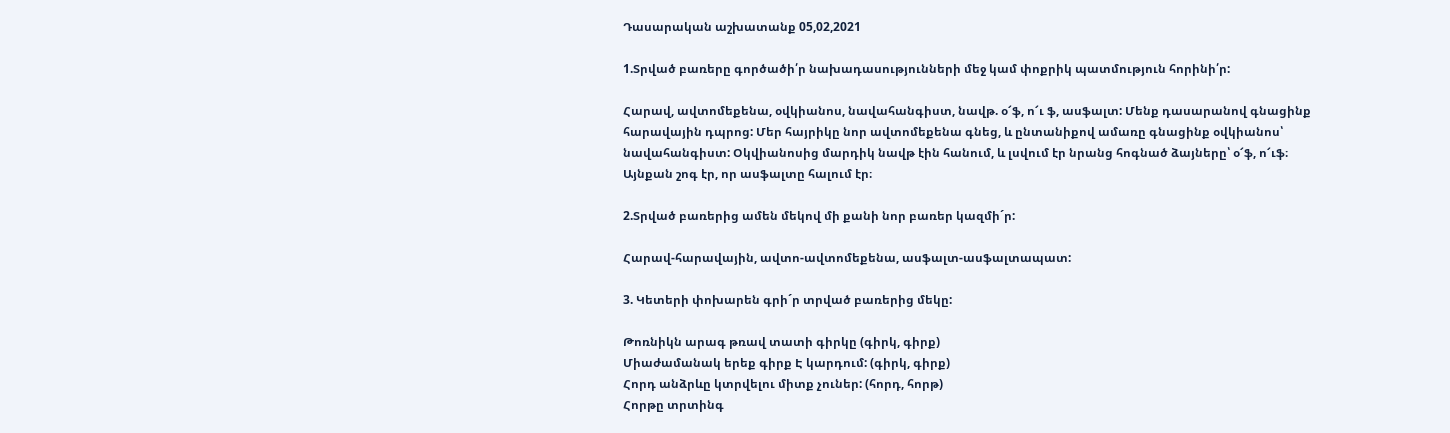Դասարական աշխատանք 05,02,2021

1.Տրված բառերը գործածի՛ր նախադասությունների մեջ կամ փոքրիկ պատմություն հորինի՛ր:

Հարավ, ավտոմեքենա, օվկիանոս, նավահանգիստ, նավթ. օ՜ֆ, ո՜ւ ֆ, ասֆալտ: Մենք դասարանով գնացինք հարավային դպրոց: Մեր հայրիկը նոր ավտոմեքենա գնեց, և ընտանիքով ամառը գնացինք օվկիանոս՝ նավահանգիստ: Օկվիանոսից մարդիկ նավթ էին հանում, և լսվում էր նրանց հոգնած ձայները՝ օ՜ֆ, ո՜ւֆ։ Այնքան շոգ էր, որ ասֆալտը հալում էր։

2.Տրված բառերից ամեն մեկով մի քանի նոր բառեր կազմի´ր:

Հարավ-հարավային, ավտո-ավտոմեքենա, ասֆալտ-ասֆալտապատ:

3. Կետերի փոխարեն գրի´ր տրված բառերից մեկը:

Թոռնիկն արագ թռավ տատի գիրկը (գիրկ, գիրք)
Միաժամանակ երեք գիրք Է կարդում: (գիրկ, գիրք)
Հորդ անձրևը կտրվելու միտք չուներ: (հորդ, հորթ)
Հորթը տրտինգ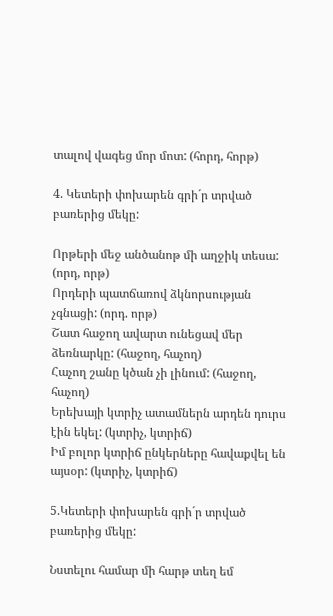տալով վագեց մոր մոտ: (հորդ, հորթ)

4. Կետերի փոխարեն գրի´ր տրված բառերից մեկը:

Որթերի մեջ անծանոթ մի աղջիկ տեսա: (որդ, որթ)
Որդերի պատճառով ձկնորսության չգնացի: (որդ. որթ)
Շատ հաջող ավարտ ունեցավ մեր ձեռնարկը: (հաջող, հաչող)
Հաչող շանը կծան չի լինում: (հաջող, հաչող)
Երեխայի կտրիչ ատամներն արդեն դուրս էին եկել: (կտրիչ, կտրիճ)
Իմ բոլոր կտրիճ ընկերները հավաքվել են այսօր: (կտրիչ, կտրիճ)

5.Կետերի փոխարեն գրի´ր տրված բառերից մեկը:

Նստելու համար մի հարթ տեղ եմ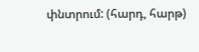փնտրում: (հարդ, հարթ)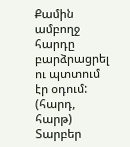Քամին ամբողջ հարդը բարձրացրել ու պտտում էր օդում: (հարդ, հարթ)
Տարբեր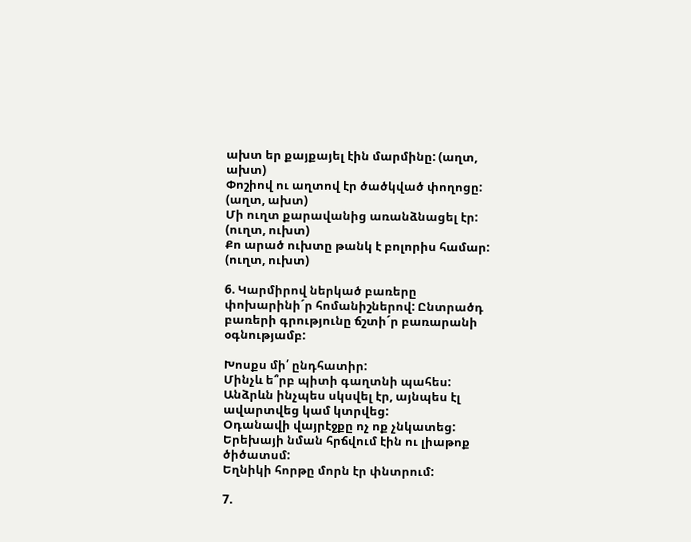ախտ եր քայքայել էին մարմինը: (աղտ, ախտ)
Փոշիով ու աղտով էր ծածկված փողոցը: (աղտ, ախտ)
Մի ուղտ քարավանից առանձնացել էր: (ուղտ, ուխտ)
Քո արած ուխտը թանկ է բոլորիս համար: (ուղտ, ուխտ)

6. Կարմիրով ներկած բառերը փոխարինի´ր հոմանիշներով: Ընտրածդ բառերի գրությունը ճշտի´ր բառարանի օգնությամբ:

Խոսքս մի՛ ընդհատիր:
Մինչև ե՞րբ պիտի գաղտնի պահես:
Անձրևն ինչպես սկսվել էր, այնպես էլ ավարտվեց կամ կտրվեց:
Օդանավի վայրէջքը ոչ ոք չնկատեց:
Երեխայի նման հրճվում էին ու լիաթոք ծիծատսմ:
Եղնիկի հորթը մորն էր փնտրում:

7.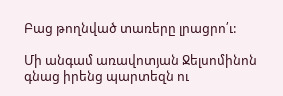Բաց թողնված տառերը լրացրո՛ւ:

Մի անգամ առավոտյան Ջելսոմինոն գնաց իրենց պարտեզն ու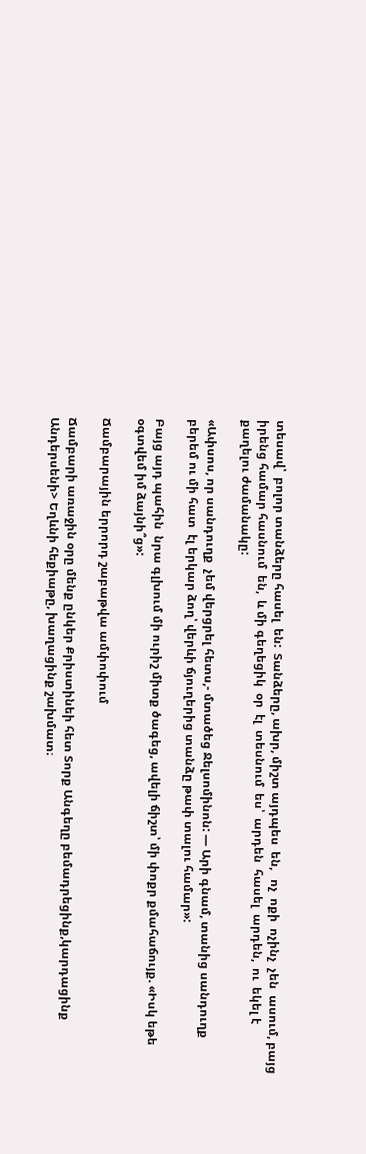տեսավ՝  բոլոր տանձերը հասել  են:  Տանձերը, ախր, միշտ այդպես  են,   ոչ  ոքի  ոչինչ  չեն  ասում, բայց իրենց համար հասնում  են,  և մի գեղեցիկ  օր  էլ  տեսնում  ես՝  արդեն  հասել  արդեն,  ու  եկել է քաղելու ժամանակը:

«Ափսոս, որ սանդուղք  չեմ վերցրել հետս,- մտածեց Ջելսոմինոն: — Արի գնամ, տանից սանդուղք բերեմ ու մի հատ  էլ երկար ձող՝ վերևի ճյուղերից տանձը թափ տալու համար»:

Բայց այդ պահին  նրա գլխում մի ուրիշ միտք ծագեց, ավելի ճիշտ՝ մի փոքր քմահաճույք. «Իսկ եթե  օգտվեմ իմ ձայնի՞ց»:

Ճամբարային երրորդ շաբաթվա ամփոփում

Ճամբարի առաջին օրը մենք ընկեր Քրիստինեի հետ Տորք Անգեղը բեմադրեցինք,կարդացինք Անդերսենի> Եղևնի հեքիաթը, խաղացինք շախմատ։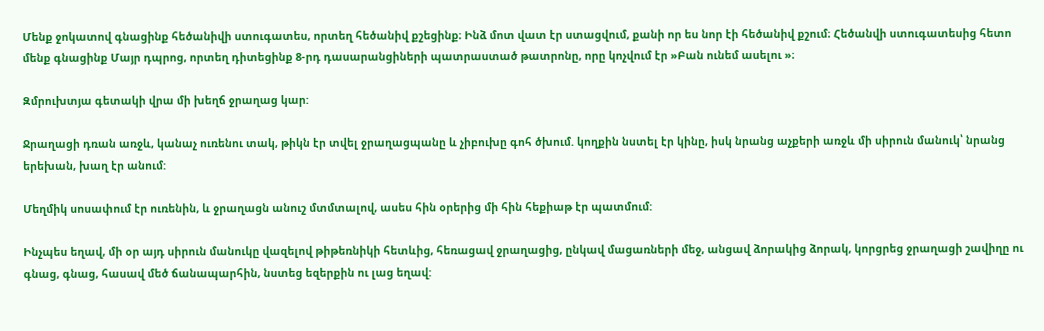Մենք ջոկատով գնացինք հեծանիվի ստուգատես, որտեղ հեծանիվ քշեցինք։ Ինձ մոտ վատ էր ստացվում, քանի որ ես նոր էի հեծանիվ քշում։ Հեծանվի ստուգատեսից հետո մենք գնացինք Մայր դպրոց, որտեղ դիտեցինք 8-րդ դասարանցիների պատրաստած թատրոնը, որը կոչվում էր »Բան ունեմ ասելու »։

Զմրուխտյա գետակի վրա մի խեղճ ջրաղաց կար:

Ջրաղացի դռան առջև, կանաչ ուռենու տակ, թիկն էր տվել ջրաղացպանը և չիբուխը գոհ ծխում. կողքին նստել էր կինը, իսկ նրանց աչքերի առջև մի սիրուն մանուկ՝ նրանց երեխան, խաղ էր անում:

Մեղմիկ սոսափում էր ուռենին, և ջրաղացն անուշ մտմտալով, ասես հին օրերից մի հին հեքիաթ էր պատմում:

Ինչպես եղավ, մի օր այդ սիրուն մանուկը վազելով թիթեռնիկի հետևից, հեռացավ ջրաղացից, ընկավ մացառների մեջ, անցավ ձորակից ձորակ, կորցրեց ջրաղացի շավիղը ու գնաց, գնաց, հասավ մեծ ճանապարհին, նստեց եզերքին ու լաց եղավ: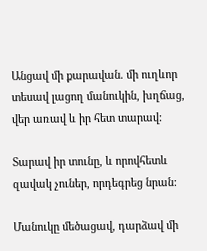Անցավ մի քարավան. մի ուղևոր տեսավ լացող մանուկին, խղճաց, վեր առավ և իր հետ տարավ:

Տարավ իր տունը, և որովհետև զավակ չուներ, որդեգրեց նրան:

Մանուկը մեծացավ, դարձավ մի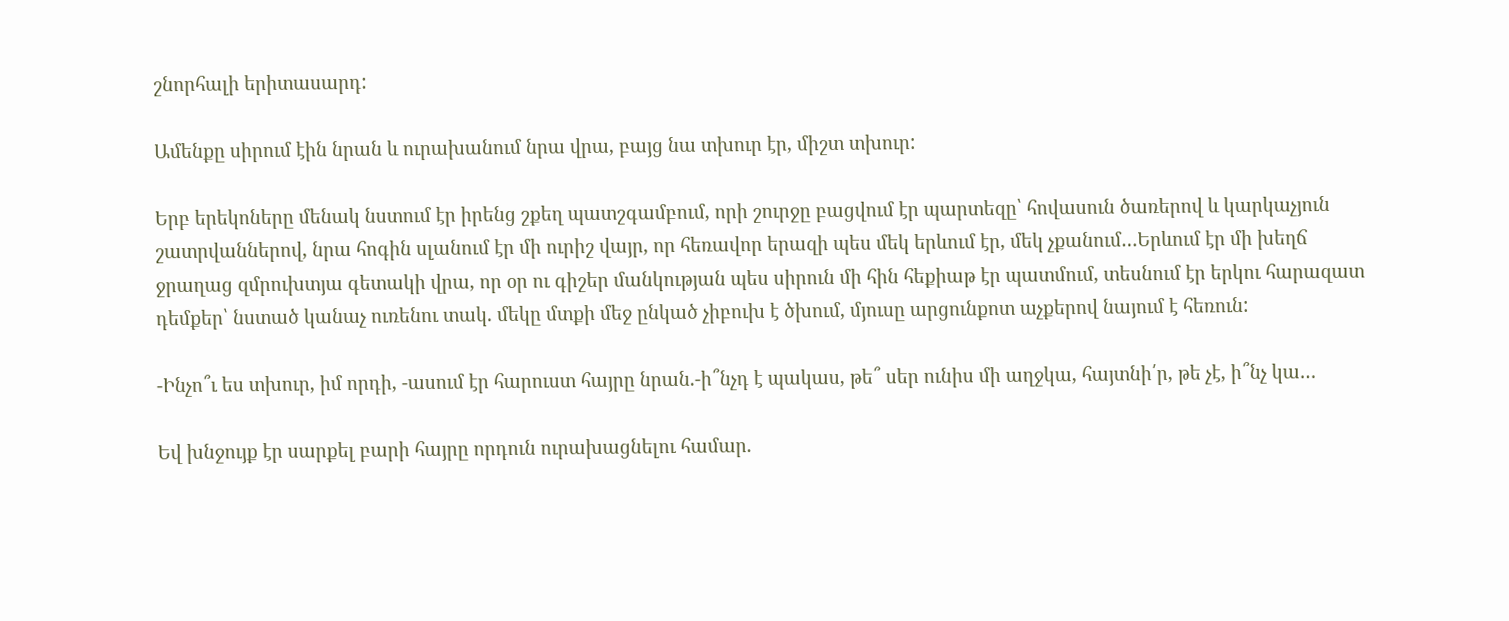շնորհալի երիտասարդ:

Ամենքը սիրում էին նրան և ուրախանում նրա վրա, բայց նա տխուր էր, միշտ տխուր:

Երբ երեկոները մենակ նստում էր իրենց շքեղ պատշգամբում, որի շուրջը բացվում էր պարտեզը՝ հովասուն ծառերով և կարկաչյուն շատրվաններով, նրա հոգին սլանում էր մի ուրիշ վայր, որ հեռավոր երազի պես մեկ երևում էր, մեկ չքանում…Երևում էր մի խեղճ ջրաղաց զմրուխտյա գետակի վրա, որ օր ու գիշեր մանկության պես սիրուն մի հին հեքիաթ էր պատմում, տեսնում էր երկու հարազատ դեմքեր՝ նստած կանաչ ուռենու տակ. մեկը մտքի մեջ ընկած չիբուխ է ծխում, մյուսը արցունքոտ աչքերով նայում է հեռուն:

-Ինչո՞ւ ես տխուր, իմ որդի, -ասում էր հարուստ հայրը նրան.-ի՞նչդ է պակաս, թե՞ սեր ունիս մի աղջկա, հայտնի՛ր, թե չէ, ի՞նչ կա…

Եվ խնջույք էր սարքել բարի հայրը որդուն ուրախացնելու համար.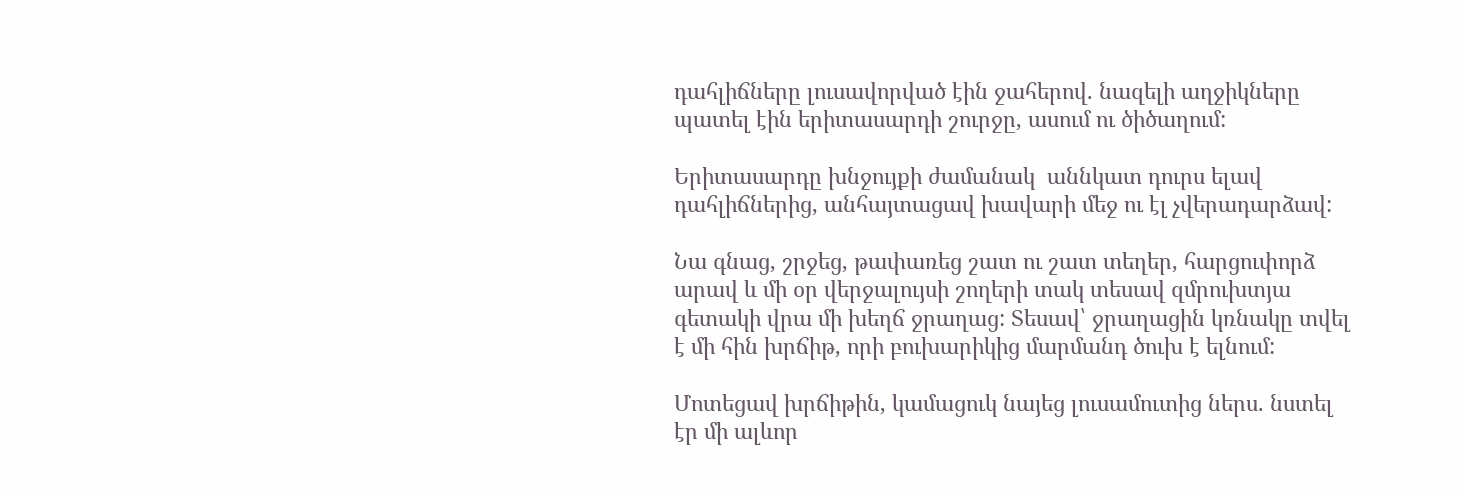դահլիճները լուսավորված էին ջահերով. նազելի աղջիկները պատել էին երիտասարդի շուրջը, ասում ու ծիծաղում:

Երիտասարդը խնջույքի ժամանակ  աննկատ դուրս ելավ դահլիճներից, անհայտացավ խավարի մեջ ու էլ չվերադարձավ:

Նա գնաց, շրջեց, թափառեց շատ ու շատ տեղեր, հարցուփորձ արավ և մի օր վերջալույսի շողերի տակ տեսավ զմրուխտյա գետակի վրա մի խեղճ ջրաղաց: Տեսավ՝ ջրաղացին կռնակը տվել է մի հին խրճիթ, որի բուխարիկից մարմանդ ծուխ է ելնում:

Մոտեցավ խրճիթին, կամացուկ նայեց լուսամուտից ներս. նստել էր մի ալևոր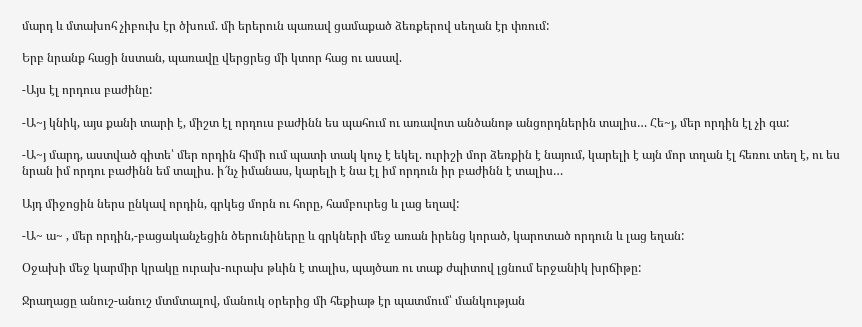մարդ և մտախոհ չիբուխ էր ծխում. մի երերուն պառավ ցամաքած ձեռքերով սեղան էր փռում:

Երբ նրանք հացի նստան, պառավը վերցրեց մի կտոր հաց ու ասավ.

-Այս էլ որդուս բաժինը:

-Ա~յ կնիկ, այս քանի տարի է, միշտ էլ որդուս բաժինն ես պահում ու առավոտ անծանոթ անցորդներին տալիս… Հե~յ, մեր որդին էլ չի գա:

-Ա~յ մարդ, աստված գիտե՝ մեր որդին հիմի ում պատի տակ կուչ է եկել. ուրիշի մոր ձեռքին է նայում, կարելի է այն մոր տղան էլ հեռու տեղ է, ու ես նրան իմ որդու բաժինն եմ տալիս. ի՜նչ իմանաս, կարելի է նա էլ իմ որդուն իր բաժինն է տալիս…

Այդ միջոցին ներս ընկավ որդին, գրկեց մորն ու հորը, համբուրեց և լաց եղավ:

-Ա~ ա~ , մեր որդին,-բացականչեցին ծերունիները և գրկների մեջ առան իրենց կորած, կարոտած որդուն և լաց եղան:

Օջախի մեջ կարմիր կրակը ուրախ-ուրախ թևին է տալիս, պայծառ ու տաք ժպիտով լցնում երջանիկ խրճիթը:

Ջրաղացը անուշ-անուշ մտմտալով, մանուկ օրերից մի հեքիաթ էր պատմում՝ մանկության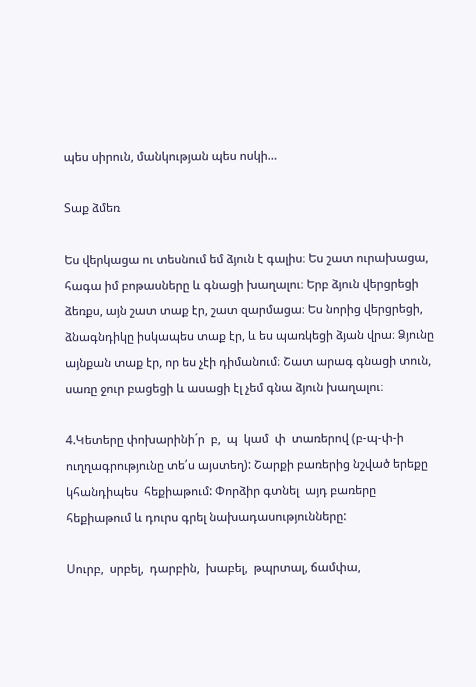պես սիրուն, մանկության պես ոսկի…

Տաք ձմեռ

Ես վերկացա ու տեսնում եմ ձյուն է գալիս։ Ես շատ ուրախացա, հագա իմ բոթասները և գնացի խաղալու։ Երբ ձյուն վերցրեցի ձեռքս, այն շատ տաք էր, շատ զարմացա։ Ես նորից վերցրեցի, ձնագնդիկը իսկապես տաք էր, և ես պառկեցի ձյան վրա։ Ձյունը այնքան տաք էր, որ ես չէի դիմանում։ Շատ արագ գնացի տուն, սառը ջուր բացեցի և ասացի էլ չեմ գնա ձյուն խաղալու։

4.Կետերը փոխարինի´ր  բ,  պ  կամ  փ  տառերով (բ-պ-փ-ի ուղղագրությունը տե՛ս այստեղ): Շարքի բառերից նշված երեքը կհանդիպես  հեքիաթում: Փորձիր գտնել  այդ բառերը հեքիաթում և դուրս գրել նախադասությունները:

Սուրբ,  սրբել,  դարբին,  խաբել,  թպրտալ, ճամփա,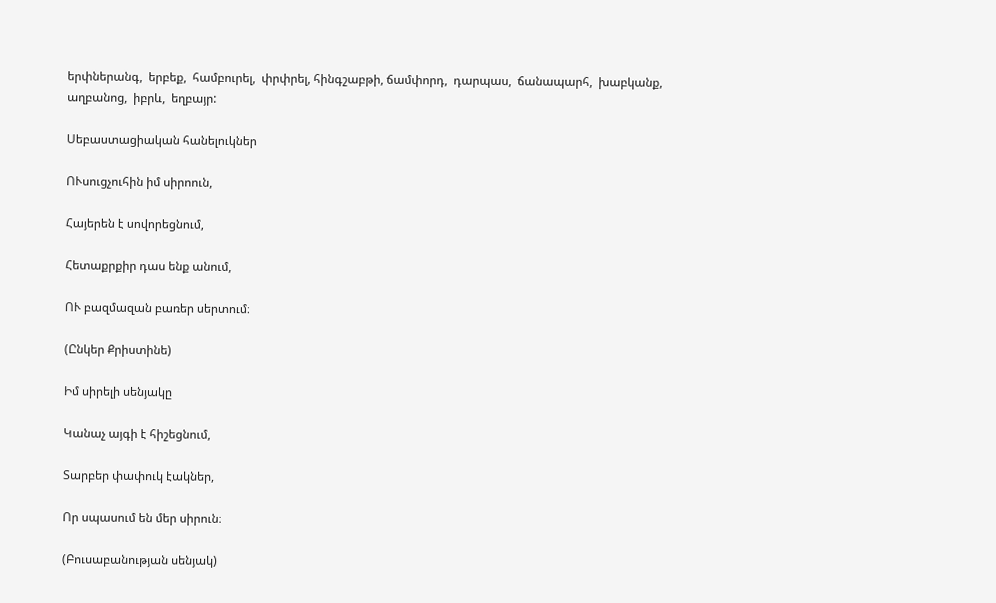երփներանգ,  երբեք,  համբուրել,  փրփրել, հինգշաբթի, ճամփորդ,  դարպաս,  ճանապարհ,  խաբկանք,  աղբանոց,  իբրև,  եղբայր:

Սեբաստացիական հանելուկներ

ՈՒսուցչուհին իմ սիրոուն,

Հայերեն է սովորեցնում,

Հետաքրքիր դաս ենք անում,

ՈՒ բազմազան բառեր սերտում։

(Ընկեր Քրիստինե)

Իմ սիրելի սենյակը

Կանաչ այգի է հիշեցնում,

Տարբեր փափուկ էակներ,

Որ սպասում են մեր սիրուն։

(Բուսաբանության սենյակ)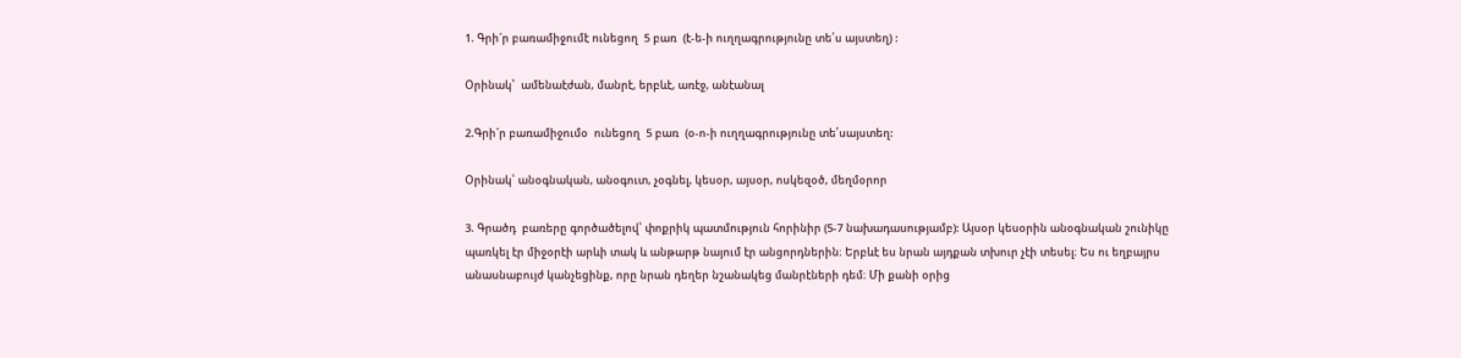1. Գրի´ր բառամիջումէ ունեցող  5 բառ  (է-ե-ի ուղղագրությունը տե՛ս այստեղ) :

Օրինակ՝  ամենաէժան, մանրէ, երբևէ, առէջ, անէանալ

2.Գրի´ր բառամիջումօ  ունեցող  5 բառ  (օ-ո-ի ուղղագրությունը տե՛սայստեղ:

Օրինակ՝ անօգնական, անօգուտ, չօգնել, կեսօր, այսօր, ոսկեզօծ, մեղմօրոր

3. Գրածդ  բառերը գործածելով՝ փոքրիկ պատմություն հորինիր (5-7 նախադասությամբ): Այսօր կեսօրին անօգնական շունիկը պառկել էր միջօրէի արևի տակ և անթարթ նայում էր անցորդներին։ Երբևէ ես նրան այդքան տխուր չէի տեսել։ Ես ու եղբայրս անասնաբույժ կանչեցինք, որը նրան դեղեր նշանակեց մանրէների դեմ։ Մի քանի օրից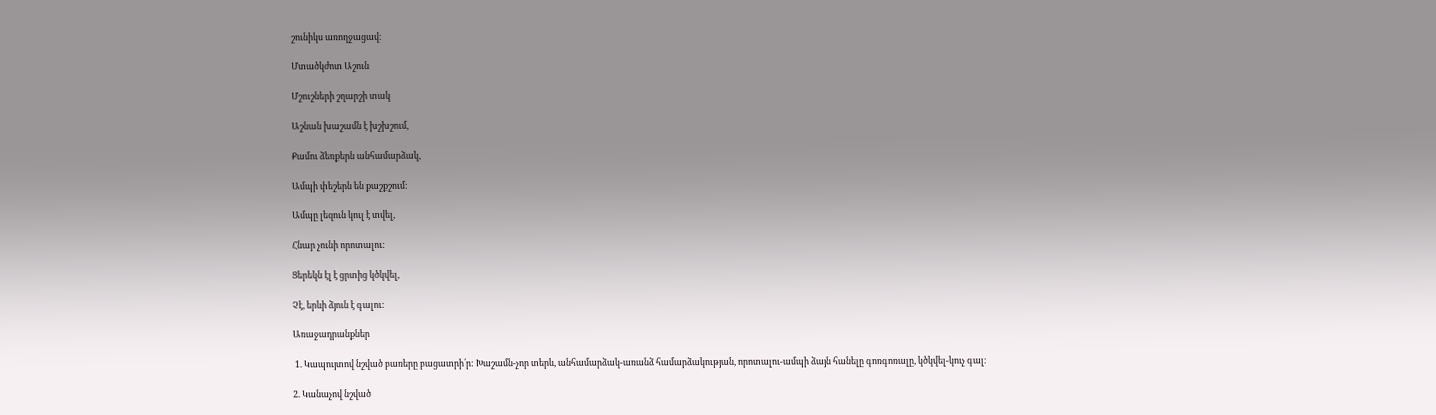շունիկս առողջացավ։

Մտածկժոտ Աշուն

Մշուշների շղարշի տակ

Աշնան խաշամն է խշխշում,

Քամու ձեռքերն անհամարձակ,

Ամպի փեշերն են քաշքշում:

Ամպը լեզուն կուլ է տվել,

Հնար չունի որոտալու:

Ցերեկն էլ է ցրտից կծկվել,

Չէ, երևի ձյուն է գալու:

Առաջադրանքներ

 1. Կապույտով նշված բառերը բացատրի՛ր: Խաշամն-չոր տերև, անհամարձակ-առանձ համարձակության, որոտալու-ամպի ձայն հանելը գոռգոռալը, կծկվել-կուչ գալ։

2. Կանաչով նշված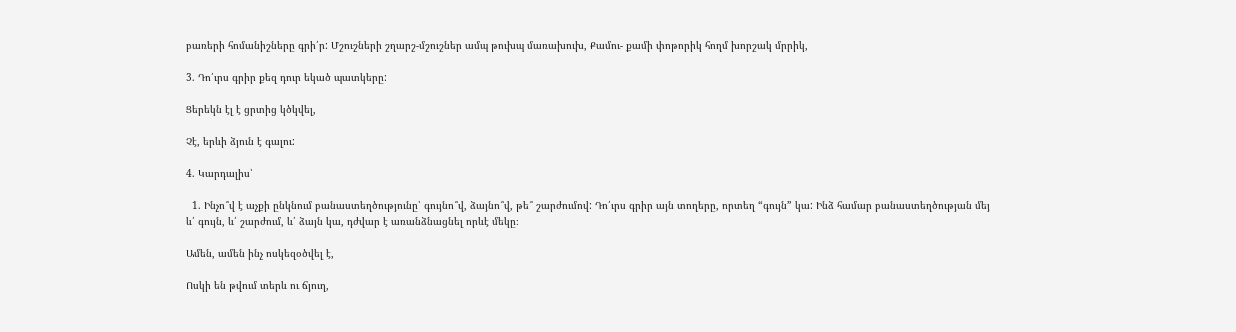բառերի հոմանիշները գրի՛ր: Մշուշների շղարշ-մշուշներ ամպ թուխպ մառախուխ, Քամու- քամի փոթորիկ հողմ խորշակ մրրիկ,

3. Դո՛ւրս գրիր քեզ դուր եկած պատկերը:

Ցերեկն էլ է ցրտից կծկվել,

Չէ, երևի ձյուն է գալու:

4. Կարդալիս՝

  1. Ինչո՞վ է աչքի ընկնում բանաստեղծությունը՝ գույնո՞վ, ձայնո՞վ, թե՞ շարժումով: Դո՛ւրս գրիր այն տողերը, որտեղ “գույն” կա: Ինձ համար բանաստեղծության մեյ և՛ գույն, և՛ շարժում, և՛ ձայն կա, դժվար է առանձնացնել որևէ մեկը։

Ամեն, ամեն ինչ ոսկեզօծվել է,

Ոսկի են թվում տերև ու ճյուղ,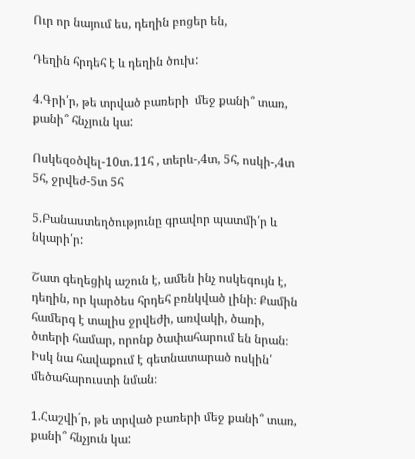Ուր որ նայում ես, դեղին բոցեր են,

Դեղին հրդեհ է և դեղին ծուխ:

4.Գրի՛ր, թե տրված բառերի  մեջ քանի՞ տառ, քանի՞ հնչյուն կա:

Ոսկեզօծվել-10տ․11հ , տերև-,4տ, 5հ, ոսկի-,4տ 5հ, ջրվեժ-5տ 5հ

5.Բանաստեղծությունը գրավոր պատմի՛ր և նկարի՛ր:

Շատ գեղեցիկ աշուն է, ամեն ինչ ոսկեգույն է, դեղին, որ կարծես հրդեհ բռնկված լինի։ Քամին համերգ է տալիս ջրվեժի, առվակի, ծառի, ծտերի համար, որոնք ծափահարում են նրան։ Իսկ նա հավաքում է գետնատարած ոսկին՛ մեծահարուստի նման։

1.Հաշվի´ր, թե տրված բառերի մեջ քանի՞ տառ, քանի՞ հնչյուն կա: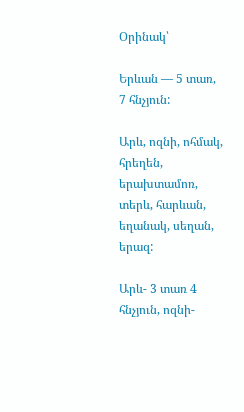Օրինակ՝

Երևան — 5 տառ, 7 հնչյուն:

Արև, ոզնի, ոհմակ, հրեղեն, երախտամոռ, տերև, հարևան, եղանակ, սեղան, երազ:

Արև- 3 տառ 4 հնչյուն, ոզնի-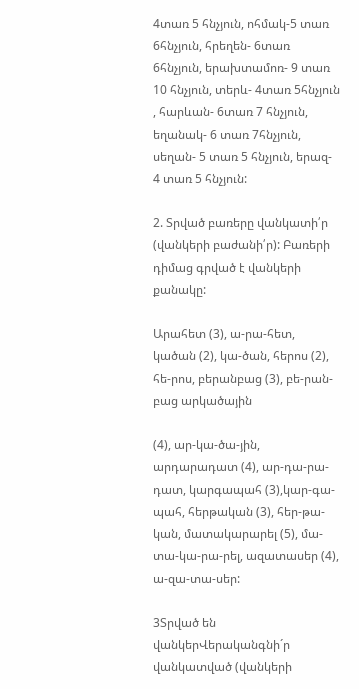4տառ 5 հնչյուն, ոհմակ-5 տառ 6հնչյուն, հրեղեն- 6տառ 6հնչյուն, երախտամոռ- 9 տառ 10 հնչյուն, տերև- 4տառ 5հնչյուն , հարևան- 6տառ 7 հնչյուն, եղանակ- 6 տառ 7հնչյուն, սեղան- 5 տառ 5 հնչյուն, երազ- 4 տառ 5 հնչյուն:

2. Տրված բառերը վանկատի՛ր (վանկերի բաժանի՛ր): Բառերի դիմաց գրված է վանկերի քանակը:

Արահետ (3), ա-րա-հետ, կածան (2), կա-ծան, հերոս (2), հե-րոս, բերանբաց (3), բե-րան-բաց արկածային

(4), ար-կա-ծա-յին, արդարադատ (4), ար-դա-րա-դատ, կարգապահ (3),կար-գա-պահ, հերթական (3), հեր-թա-կան, մատակարարել (5), մա-տա-կա-րա-րել, ազատասեր (4), ա-զա-տա-սեր:

3Տրված են վանկերՎերականգնի´ր վանկատված (վանկերի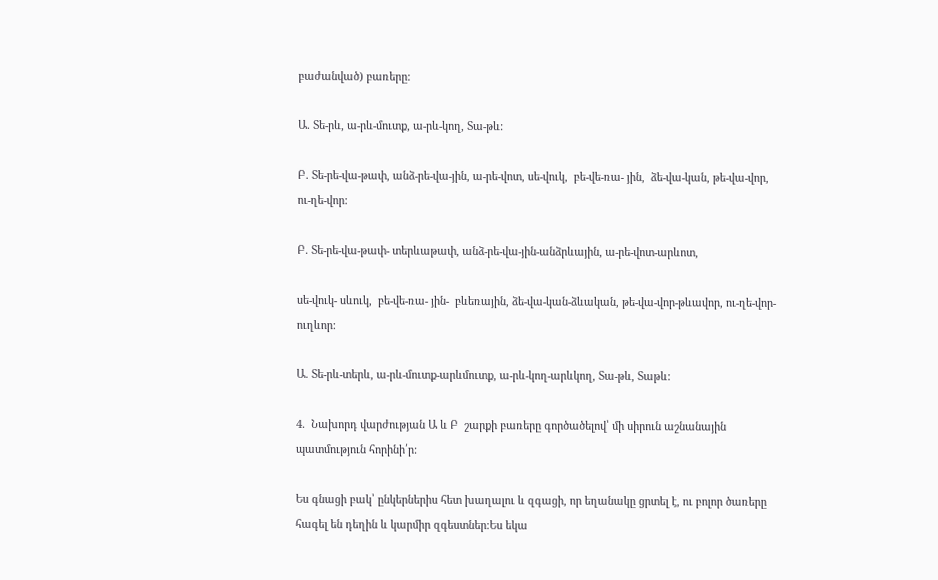բաժանված) բառերը:

Ա. Տե-րև, ա-րև-մուտք, ա-րև-կող, Տա-թև:

Բ. Տե-րե-վա-թափ, անձ-րե-վա-յին, ա-րե-վոտ, սե-վուկ,  բե-վե-ռա- յին,  ձե-վա-կան, թե-վա-վոր,  ու-ղե-վոր:

Բ. Տե-րե-վա-թափ- տերևաթափ, անձ-րե-վա-յին-անձրևային, ա-րե-վոտ-արևոտ,

սե-վուկ- սևուկ,  բե-վե-ռա- յին-  բևեռային, ձե-վա-կան-ձևական, թե-վա-վոր-թևավոր, ու-ղե-վոր-ուղևոր:

Ա. Տե-րև-տերև, ա-րև-մուտք-արևմուտք, ա-րև-կող-արևկող, Տա-թև, Տաթև:

4.  Նախորդ վարժության Ա և Բ  շարքի բառերը գործածելով՝ մի սիրուն աշնանային  պատմություն հորինի՛ր:

Ես գնացի բակ՝ ընկերներիս հետ խաղալու և զգացի, որ եղանակը ցրտել է, ու բոլոր ծառերը հագել են դեղին և կարմիր զգեստներ։Ես եկա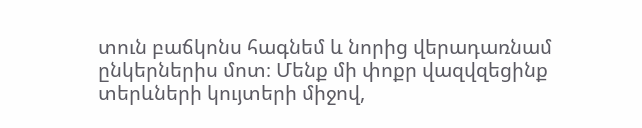տուն բաճկոնս հագնեմ և նորից վերադառնամ ընկերներիս մոտ։ Մենք մի փոքր վազվզեցինք տերևների կույտերի միջով,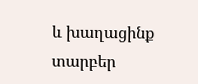և խաղացինք տարբեր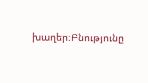խաղեր։Բնությունը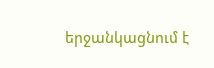երջանկացնում է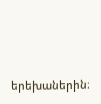երեխաներին։